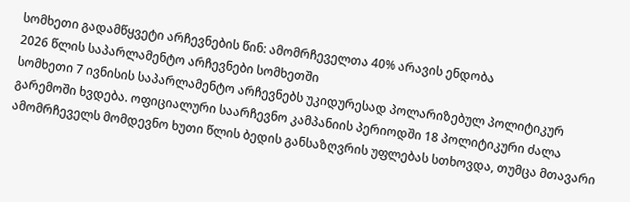სომხეთი გადამწყვეტი არჩევნების წინ: ამომრჩეველთა 40% არავის ენდობა
2026 წლის საპარლამენტო არჩევნები სომხეთში
სომხეთი 7 ივნისის საპარლამენტო არჩევნებს უკიდურესად პოლარიზებულ პოლიტიკურ გარემოში ხვდება. ოფიციალური საარჩევნო კამპანიის პერიოდში 18 პოლიტიკური ძალა ამომრჩეველს მომდევნო ხუთი წლის ბედის განსაზღვრის უფლებას სთხოვდა, თუმცა მთავარი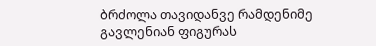ბრძოლა თავიდანვე რამდენიმე გავლენიან ფიგურას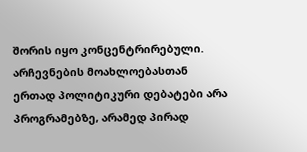შორის იყო კონცენტრირებული. არჩევნების მოახლოებასთან ერთად პოლიტიკური დებატები არა პროგრამებზე, არამედ პირად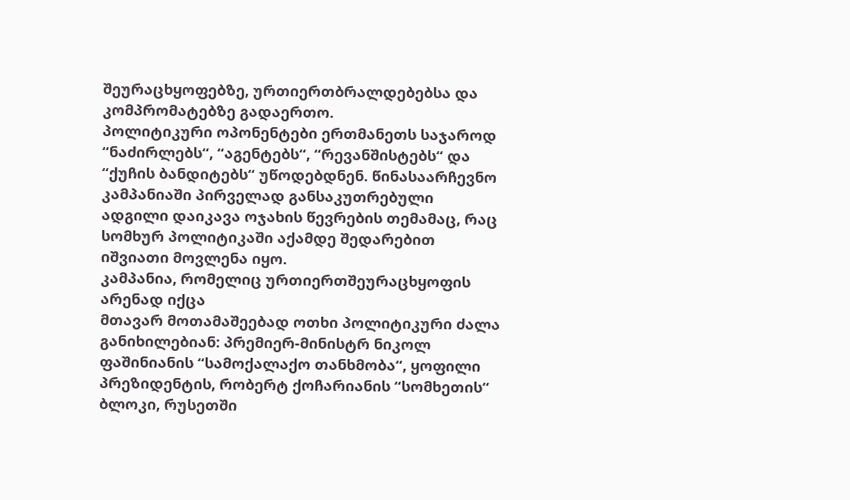შეურაცხყოფებზე, ურთიერთბრალდებებსა და კომპრომატებზე გადაერთო.
პოლიტიკური ოპონენტები ერთმანეთს საჯაროდ “ნაძირლებს“, “აგენტებს“, “რევანშისტებს“ და “ქუჩის ბანდიტებს“ უწოდებდნენ. წინასაარჩევნო კამპანიაში პირველად განსაკუთრებული ადგილი დაიკავა ოჯახის წევრების თემამაც, რაც სომხურ პოლიტიკაში აქამდე შედარებით იშვიათი მოვლენა იყო.
კამპანია, რომელიც ურთიერთშეურაცხყოფის არენად იქცა
მთავარ მოთამაშეებად ოთხი პოლიტიკური ძალა განიხილებიან: პრემიერ-მინისტრ ნიკოლ ფაშინიანის “სამოქალაქო თანხმობა“, ყოფილი პრეზიდენტის, რობერტ ქოჩარიანის “სომხეთის“ ბლოკი, რუსეთში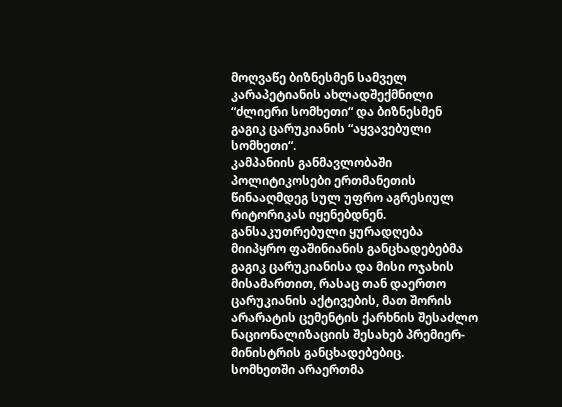მოღვაწე ბიზნესმენ სამველ კარაპეტიანის ახლადშექმნილი “ძლიერი სომხეთი“ და ბიზნესმენ გაგიკ ცარუკიანის “აყვავებული სომხეთი“.
კამპანიის განმავლობაში პოლიტიკოსები ერთმანეთის წინააღმდეგ სულ უფრო აგრესიულ რიტორიკას იყენებდნენ. განსაკუთრებული ყურადღება მიიპყრო ფაშინიანის განცხადებებმა გაგიკ ცარუკიანისა და მისი ოჯახის მისამართით, რასაც თან დაერთო ცარუკიანის აქტივების, მათ შორის არარატის ცემენტის ქარხნის შესაძლო ნაციონალიზაციის შესახებ პრემიერ-მინისტრის განცხადებებიც.
სომხეთში არაერთმა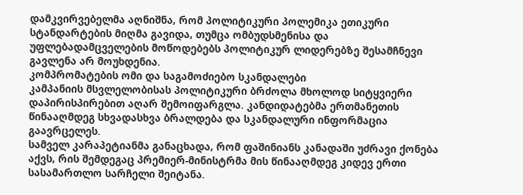დამკვირვებელმა აღნიშნა, რომ პოლიტიკური პოლემიკა ეთიკური სტანდარტების მიღმა გავიდა, თუმცა ომბუდსმენისა და უფლებადამცველების მოწოდებებს პოლიტიკურ ლიდერებზე შესამჩნევი გავლენა არ მოუხდენია.
კომპრომატების ომი და საგამოძიებო სკანდალები
კამპანიის მსვლელობისას პოლიტიკური ბრძოლა მხოლოდ სიტყვიერი დაპირისპირებით აღარ შემოიფარგლა. კანდიდატებმა ერთმანეთის წინააღმდეგ სხვადასხვა ბრალდება და სკანდალური ინფორმაცია გაავრცელეს.
სამველ კარაპეტიანმა განაცხადა, რომ ფაშინიანს კანადაში უძრავი ქონება აქვს, რის შემდეგაც პრემიერ-მინისტრმა მის წინააღმდეგ კიდევ ერთი სასამართლო სარჩელი შეიტანა.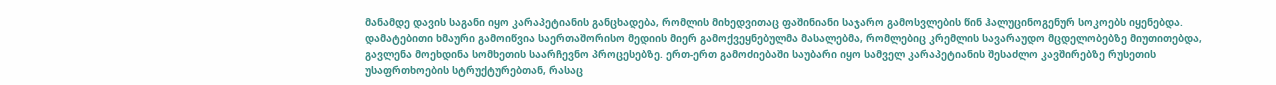მანამდე დავის საგანი იყო კარაპეტიანის განცხადება, რომლის მიხედვითაც ფაშინიანი საჯარო გამოსვლების წინ ჰალუცინოგენურ სოკოებს იყენებდა.
დამატებითი ხმაური გამოიწვია საერთაშორისო მედიის მიერ გამოქვეყნებულმა მასალებმა, რომლებიც კრემლის სავარაუდო მცდელობებზე მიუთითებდა, გავლენა მოეხდინა სომხეთის საარჩევნო პროცესებზე. ერთ-ერთ გამოძიებაში საუბარი იყო სამველ კარაპეტიანის შესაძლო კავშირებზე რუსეთის უსაფრთხოების სტრუქტურებთან, რასაც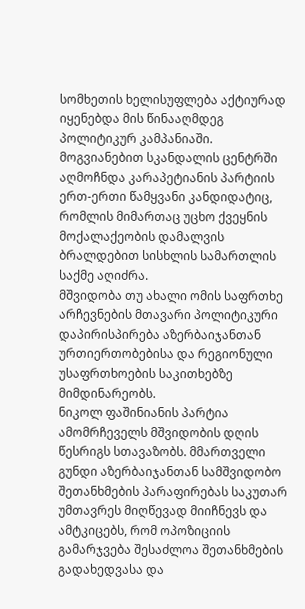სომხეთის ხელისუფლება აქტიურად იყენებდა მის წინააღმდეგ პოლიტიკურ კამპანიაში.
მოგვიანებით სკანდალის ცენტრში აღმოჩნდა კარაპეტიანის პარტიის ერთ-ერთი წამყვანი კანდიდატიც, რომლის მიმართაც უცხო ქვეყნის მოქალაქეობის დამალვის ბრალდებით სისხლის სამართლის საქმე აღიძრა.
მშვიდობა თუ ახალი ომის საფრთხე
არჩევნების მთავარი პოლიტიკური დაპირისპირება აზერბაიჯანთან ურთიერთობებისა და რეგიონული უსაფრთხოების საკითხებზე მიმდინარეობს.
ნიკოლ ფაშინიანის პარტია ამომრჩეველს მშვიდობის დღის წესრიგს სთავაზობს. მმართველი გუნდი აზერბაიჯანთან სამშვიდობო შეთანხმების პარაფირებას საკუთარ უმთავრეს მიღწევად მიიჩნევს და ამტკიცებს, რომ ოპოზიციის გამარჯვება შესაძლოა შეთანხმების გადახედვასა და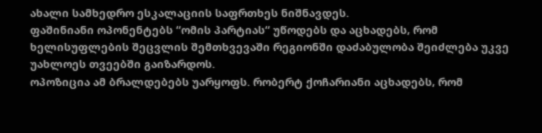ახალი სამხედრო ესკალაციის საფრთხეს ნიშნავდეს.
ფაშინიანი ოპონენტებს “ომის პარტიას“ უწოდებს და აცხადებს, რომ ხელისუფლების შეცვლის შემთხვევაში რეგიონში დაძაბულობა შეიძლება უკვე უახლოეს თვეებში გაიზარდოს.
ოპოზიცია ამ ბრალდებებს უარყოფს. რობერტ ქოჩარიანი აცხადებს, რომ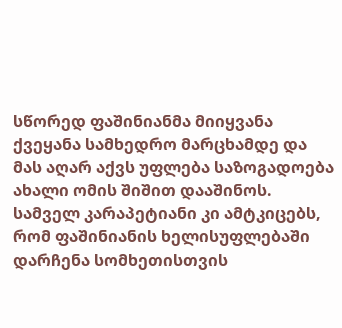სწორედ ფაშინიანმა მიიყვანა ქვეყანა სამხედრო მარცხამდე და მას აღარ აქვს უფლება საზოგადოება ახალი ომის შიშით დააშინოს.
სამველ კარაპეტიანი კი ამტკიცებს, რომ ფაშინიანის ხელისუფლებაში დარჩენა სომხეთისთვის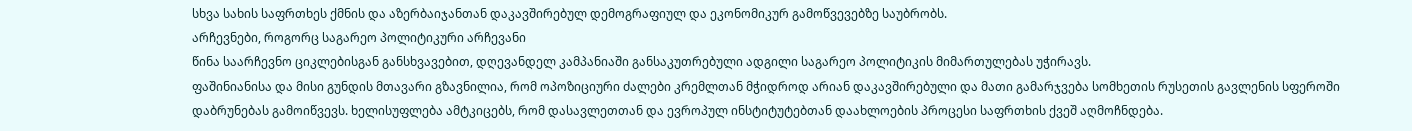სხვა სახის საფრთხეს ქმნის და აზერბაიჯანთან დაკავშირებულ დემოგრაფიულ და ეკონომიკურ გამოწვევებზე საუბრობს.
არჩევნები, როგორც საგარეო პოლიტიკური არჩევანი
წინა საარჩევნო ციკლებისგან განსხვავებით, დღევანდელ კამპანიაში განსაკუთრებული ადგილი საგარეო პოლიტიკის მიმართულებას უჭირავს.
ფაშინიანისა და მისი გუნდის მთავარი გზავნილია, რომ ოპოზიციური ძალები კრემლთან მჭიდროდ არიან დაკავშირებული და მათი გამარჯვება სომხეთის რუსეთის გავლენის სფეროში დაბრუნებას გამოიწვევს. ხელისუფლება ამტკიცებს, რომ დასავლეთთან და ევროპულ ინსტიტუტებთან დაახლოების პროცესი საფრთხის ქვეშ აღმოჩნდება.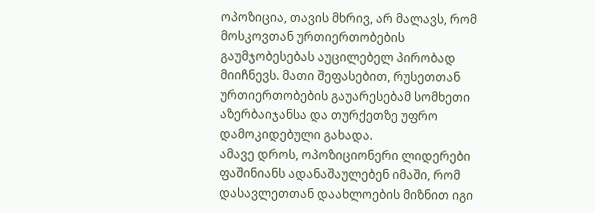ოპოზიცია, თავის მხრივ, არ მალავს, რომ მოსკოვთან ურთიერთობების გაუმჯობესებას აუცილებელ პირობად მიიჩნევს. მათი შეფასებით, რუსეთთან ურთიერთობების გაუარესებამ სომხეთი აზერბაიჯანსა და თურქეთზე უფრო დამოკიდებული გახადა.
ამავე დროს, ოპოზიციონერი ლიდერები ფაშინიანს ადანაშაულებენ იმაში, რომ დასავლეთთან დაახლოების მიზნით იგი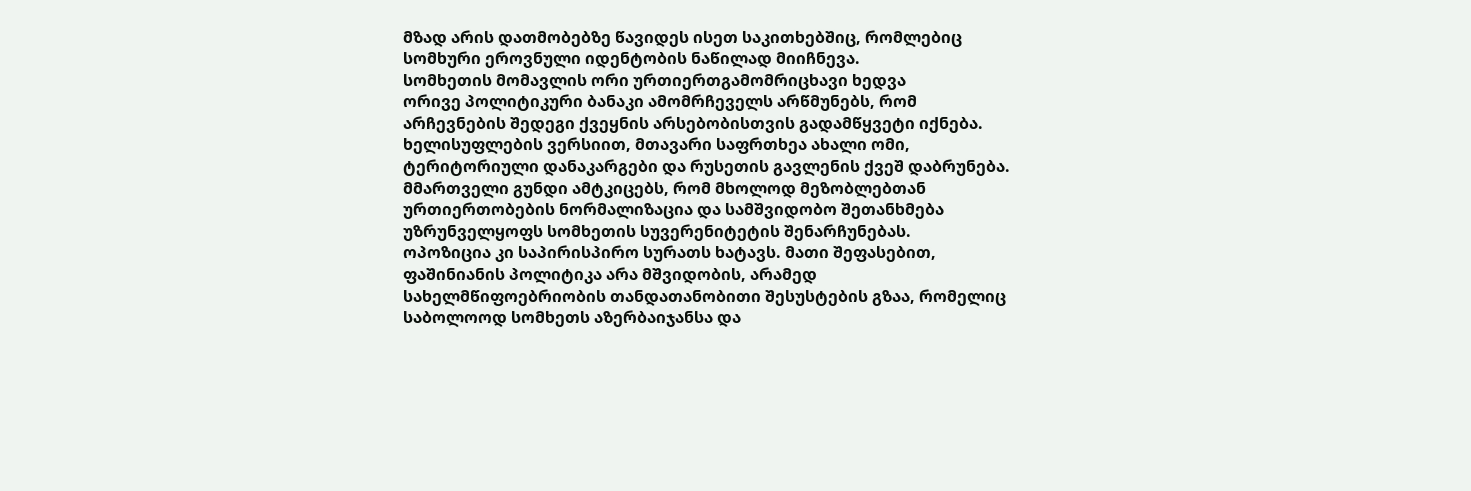მზად არის დათმობებზე წავიდეს ისეთ საკითხებშიც, რომლებიც სომხური ეროვნული იდენტობის ნაწილად მიიჩნევა.
სომხეთის მომავლის ორი ურთიერთგამომრიცხავი ხედვა
ორივე პოლიტიკური ბანაკი ამომრჩეველს არწმუნებს, რომ არჩევნების შედეგი ქვეყნის არსებობისთვის გადამწყვეტი იქნება.
ხელისუფლების ვერსიით, მთავარი საფრთხეა ახალი ომი, ტერიტორიული დანაკარგები და რუსეთის გავლენის ქვეშ დაბრუნება. მმართველი გუნდი ამტკიცებს, რომ მხოლოდ მეზობლებთან ურთიერთობების ნორმალიზაცია და სამშვიდობო შეთანხმება უზრუნველყოფს სომხეთის სუვერენიტეტის შენარჩუნებას.
ოპოზიცია კი საპირისპირო სურათს ხატავს. მათი შეფასებით, ფაშინიანის პოლიტიკა არა მშვიდობის, არამედ სახელმწიფოებრიობის თანდათანობითი შესუსტების გზაა, რომელიც საბოლოოდ სომხეთს აზერბაიჯანსა და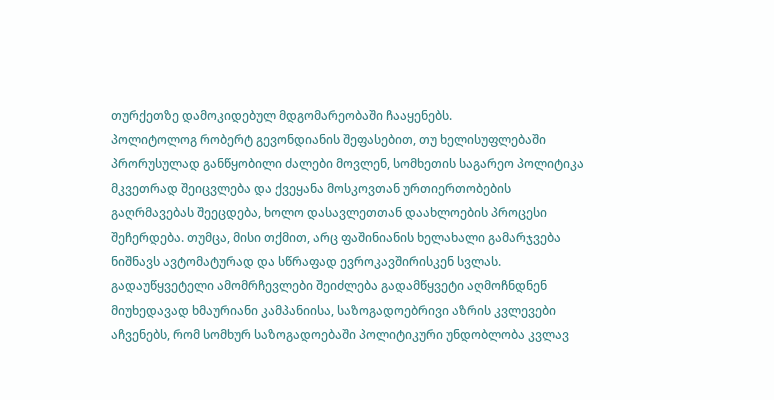თურქეთზე დამოკიდებულ მდგომარეობაში ჩააყენებს.
პოლიტოლოგ რობერტ გევონდიანის შეფასებით, თუ ხელისუფლებაში პრორუსულად განწყობილი ძალები მოვლენ, სომხეთის საგარეო პოლიტიკა მკვეთრად შეიცვლება და ქვეყანა მოსკოვთან ურთიერთობების გაღრმავებას შეეცდება, ხოლო დასავლეთთან დაახლოების პროცესი შეჩერდება. თუმცა, მისი თქმით, არც ფაშინიანის ხელახალი გამარჯვება ნიშნავს ავტომატურად და სწრაფად ევროკავშირისკენ სვლას.
გადაუწყვეტელი ამომრჩევლები შეიძლება გადამწყვეტი აღმოჩნდნენ
მიუხედავად ხმაურიანი კამპანიისა, საზოგადოებრივი აზრის კვლევები აჩვენებს, რომ სომხურ საზოგადოებაში პოლიტიკური უნდობლობა კვლავ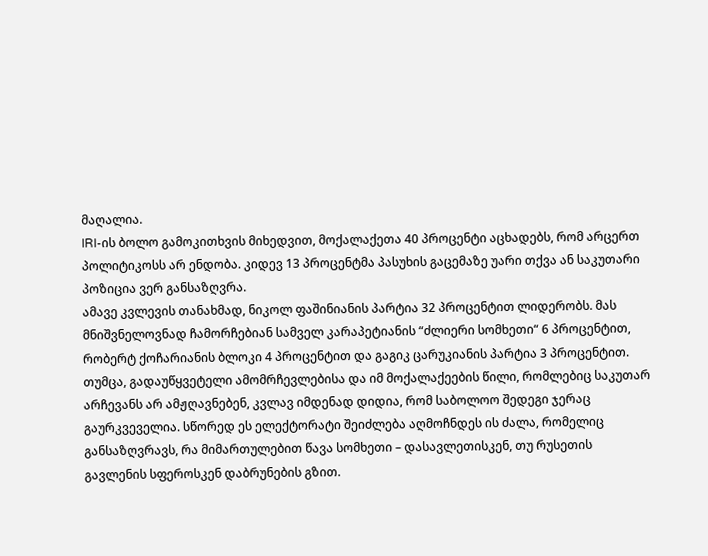მაღალია.
IRI-ის ბოლო გამოკითხვის მიხედვით, მოქალაქეთა 40 პროცენტი აცხადებს, რომ არცერთ პოლიტიკოსს არ ენდობა. კიდევ 13 პროცენტმა პასუხის გაცემაზე უარი თქვა ან საკუთარი პოზიცია ვერ განსაზღვრა.
ამავე კვლევის თანახმად, ნიკოლ ფაშინიანის პარტია 32 პროცენტით ლიდერობს. მას მნიშვნელოვნად ჩამორჩებიან სამველ კარაპეტიანის “ძლიერი სომხეთი“ 6 პროცენტით, რობერტ ქოჩარიანის ბლოკი 4 პროცენტით და გაგიკ ცარუკიანის პარტია 3 პროცენტით.
თუმცა, გადაუწყვეტელი ამომრჩევლებისა და იმ მოქალაქეების წილი, რომლებიც საკუთარ არჩევანს არ ამჟღავნებენ, კვლავ იმდენად დიდია, რომ საბოლოო შედეგი ჯერაც გაურკვეველია. სწორედ ეს ელექტორატი შეიძლება აღმოჩნდეს ის ძალა, რომელიც განსაზღვრავს, რა მიმართულებით წავა სომხეთი – დასავლეთისკენ, თუ რუსეთის გავლენის სფეროსკენ დაბრუნების გზით.